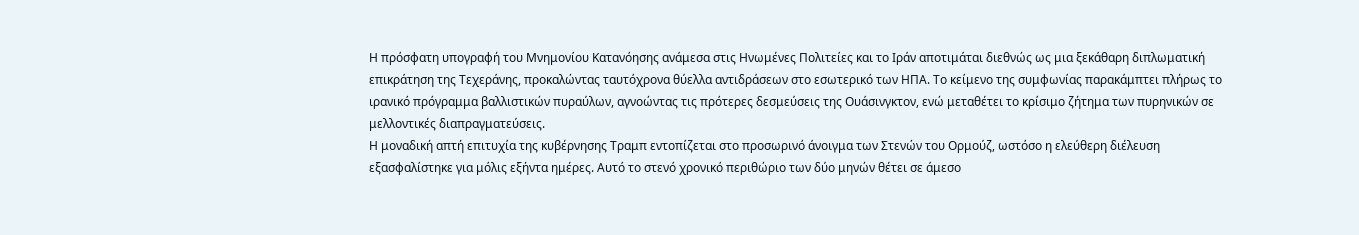Η πρόσφατη υπογραφή του Μνημονίου Κατανόησης ανάμεσα στις Ηνωμένες Πολιτείες και το Ιράν αποτιμάται διεθνώς ως μια ξεκάθαρη διπλωματική επικράτηση της Τεχεράνης, προκαλώντας ταυτόχρονα θύελλα αντιδράσεων στο εσωτερικό των ΗΠΑ. Το κείμενο της συμφωνίας παρακάμπτει πλήρως το ιρανικό πρόγραμμα βαλλιστικών πυραύλων, αγνοώντας τις πρότερες δεσμεύσεις της Ουάσινγκτον, ενώ μεταθέτει το κρίσιμο ζήτημα των πυρηνικών σε μελλοντικές διαπραγματεύσεις.
Η μοναδική απτή επιτυχία της κυβέρνησης Τραμπ εντοπίζεται στο προσωρινό άνοιγμα των Στενών του Ορμούζ, ωστόσο η ελεύθερη διέλευση εξασφαλίστηκε για μόλις εξήντα ημέρες. Αυτό το στενό χρονικό περιθώριο των δύο μηνών θέτει σε άμεσο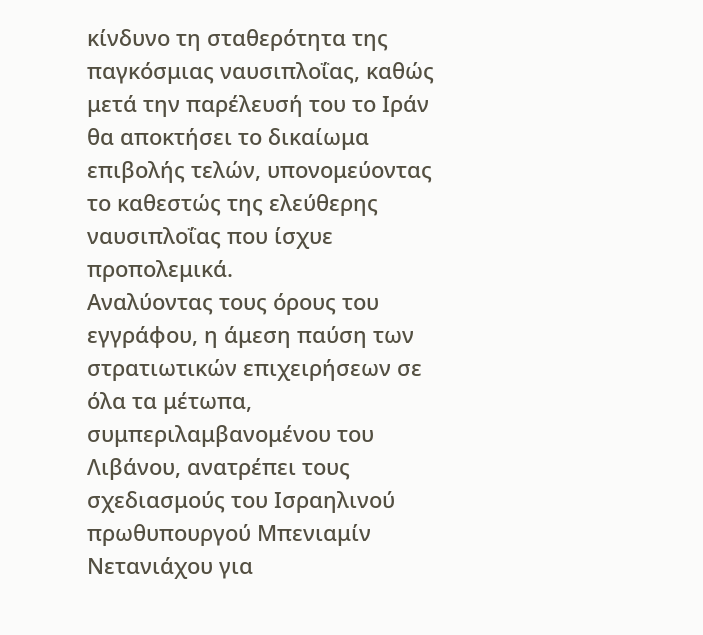κίνδυνο τη σταθερότητα της παγκόσμιας ναυσιπλοΐας, καθώς μετά την παρέλευσή του το Ιράν θα αποκτήσει το δικαίωμα επιβολής τελών, υπονομεύοντας το καθεστώς της ελεύθερης ναυσιπλοΐας που ίσχυε προπολεμικά.
Αναλύοντας τους όρους του εγγράφου, η άμεση παύση των στρατιωτικών επιχειρήσεων σε όλα τα μέτωπα, συμπεριλαμβανομένου του Λιβάνου, ανατρέπει τους σχεδιασμούς του Ισραηλινού πρωθυπουργού Μπενιαμίν Νετανιάχου για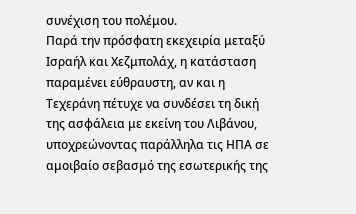συνέχιση του πολέμου.
Παρά την πρόσφατη εκεχειρία μεταξύ Ισραήλ και Χεζμπολάχ, η κατάσταση παραμένει εύθραυστη, αν και η Τεχεράνη πέτυχε να συνδέσει τη δική της ασφάλεια με εκείνη του Λιβάνου, υποχρεώνοντας παράλληλα τις ΗΠΑ σε αμοιβαίο σεβασμό της εσωτερικής της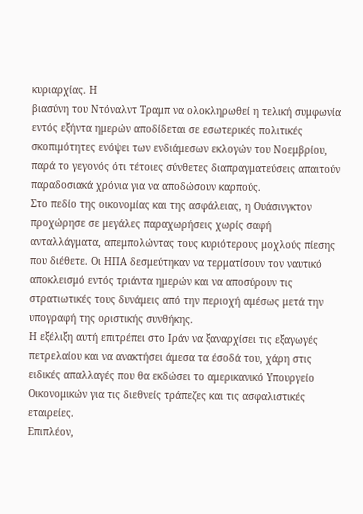κυριαρχίας. Η
βιασύνη του Ντόναλντ Τραμπ να ολοκληρωθεί η τελική συμφωνία εντός εξήντα ημερών αποδίδεται σε εσωτερικές πολιτικές σκοπιμότητες ενόψει των ενδιάμεσων εκλογών του Νοεμβρίου, παρά το γεγονός ότι τέτοιες σύνθετες διαπραγματεύσεις απαιτούν παραδοσιακά χρόνια για να αποδώσουν καρπούς.
Στο πεδίο της οικονομίας και της ασφάλειας, η Ουάσινγκτον προχώρησε σε μεγάλες παραχωρήσεις χωρίς σαφή ανταλλάγματα, απεμπολώντας τους κυριότερους μοχλούς πίεσης που διέθετε. Οι ΗΠΑ δεσμεύτηκαν να τερματίσουν τον ναυτικό αποκλεισμό εντός τριάντα ημερών και να αποσύρουν τις στρατιωτικές τους δυνάμεις από την περιοχή αμέσως μετά την υπογραφή της οριστικής συνθήκης.
Η εξέλιξη αυτή επιτρέπει στο Ιράν να ξαναρχίσει τις εξαγωγές πετρελαίου και να ανακτήσει άμεσα τα έσοδά του, χάρη στις ειδικές απαλλαγές που θα εκδώσει το αμερικανικό Υπουργείο Οικονομικών για τις διεθνείς τράπεζες και τις ασφαλιστικές εταιρείες.
Επιπλέον,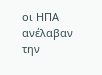οι ΗΠΑ ανέλαβαν την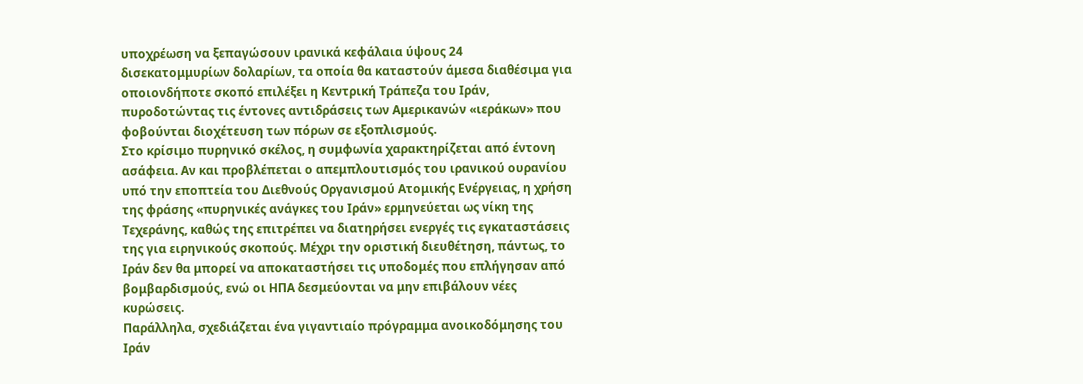υποχρέωση να ξεπαγώσουν ιρανικά κεφάλαια ύψους 24 δισεκατομμυρίων δολαρίων, τα οποία θα καταστούν άμεσα διαθέσιμα για οποιονδήποτε σκοπό επιλέξει η Κεντρική Τράπεζα του Ιράν, πυροδοτώντας τις έντονες αντιδράσεις των Αμερικανών «ιεράκων» που φοβούνται διοχέτευση των πόρων σε εξοπλισμούς.
Στο κρίσιμο πυρηνικό σκέλος, η συμφωνία χαρακτηρίζεται από έντονη ασάφεια. Αν και προβλέπεται ο απεμπλουτισμός του ιρανικού ουρανίου υπό την εποπτεία του Διεθνούς Οργανισμού Ατομικής Ενέργειας, η χρήση της φράσης «πυρηνικές ανάγκες του Ιράν» ερμηνεύεται ως νίκη της Τεχεράνης, καθώς της επιτρέπει να διατηρήσει ενεργές τις εγκαταστάσεις της για ειρηνικούς σκοπούς. Μέχρι την οριστική διευθέτηση, πάντως, το Ιράν δεν θα μπορεί να αποκαταστήσει τις υποδομές που επλήγησαν από βομβαρδισμούς, ενώ οι ΗΠΑ δεσμεύονται να μην επιβάλουν νέες κυρώσεις.
Παράλληλα, σχεδιάζεται ένα γιγαντιαίο πρόγραμμα ανοικοδόμησης του Ιράν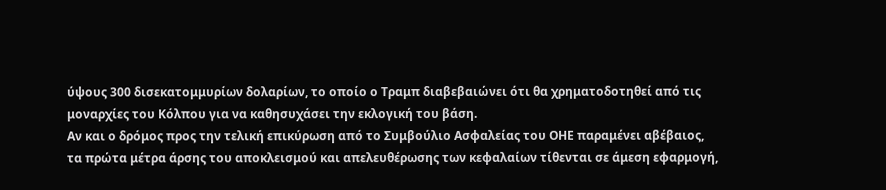ύψους 300 δισεκατομμυρίων δολαρίων, το οποίο ο Τραμπ διαβεβαιώνει ότι θα χρηματοδοτηθεί από τις μοναρχίες του Κόλπου για να καθησυχάσει την εκλογική του βάση.
Αν και ο δρόμος προς την τελική επικύρωση από το Συμβούλιο Ασφαλείας του ΟΗΕ παραμένει αβέβαιος, τα πρώτα μέτρα άρσης του αποκλεισμού και απελευθέρωσης των κεφαλαίων τίθενται σε άμεση εφαρμογή,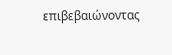επιβεβαιώνοντας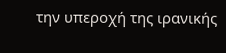την υπεροχή της ιρανικής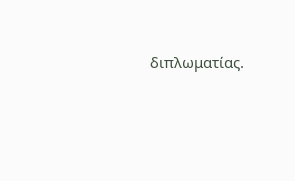διπλωματίας.